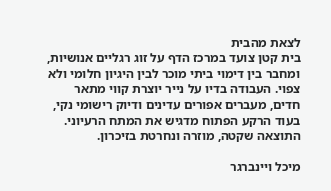לצאת מהבית
בית קטן צועד במרכז הדף על זוג רגליים אנושיות, ומחבר בין דימוי ביתי מוכר לבין היגיון חלומי ולא צפוי. העבודה בדיו על נייר יוצרת קווי מתאר חדים, מעברים אפורים עדינים ודיוק רישומי נקי, בעוד הרקע הפתוח מדגיש את המתח הרעיוני. התוצאה שקטה, מוזרה ונחרטת בזיכרון.

מיכל ויינברגר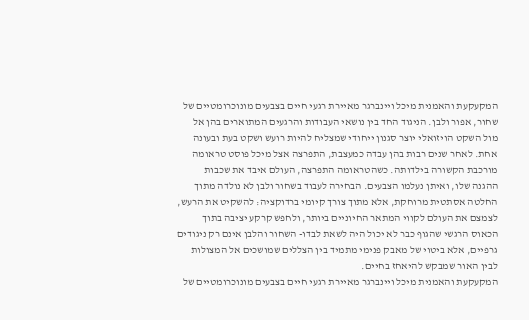המקעקעת והאמנית מיכל ויינברגר מאיירת רגעי חיים בצבעים מונוכרומטיים של שחור, אפור ולבן. הניגוד החד בין נושאי העבודות והרגעים המתוארים בהן אל מול השקט הויזואלי יוצר סגנון ייחודי שמצליח להיות רועש ושקט בעת ובעונה אחת. לאחר שנים רבות בהן עבדה כמעצבת, התפרצה אצל מיכל פוסט טראומה מורכבת הקשורה בילדותה. כשהטראומה התפרצה, העולם איבד את שכבות ההגנה שלו, ואיתן נעלמו הצבעים. הבחירה לעבוד בשחור ולבן לא נולדה מתוך החלטה אסתטית מרוחקת, אלא מתוך צורך קיומי ברדוקציה: להשקיט את הרעש, לצמצם את העולם לקווי המתאר החיוניים ביותר, ולחפש קרקע יציבה בתוך הכאוס הרגשי שהגוף כבר לא יכול היה לשאת לבדו- השחור והלבן אינם רק ניגודים גרפיים, אלא ביטוי של מאבק פנימי מתמיד בין הצללים שמושכים אל המצולות לבין האור שמבקש להיאחז בחיים.
המקעקעת והאמנית מיכל ויינברגר מאיירת רגעי חיים בצבעים מונוכרומטיים של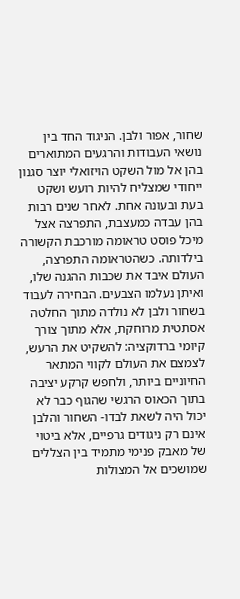שחור, אפור ולבן. הניגוד החד בין נושאי העבודות והרגעים המתוארים בהן אל מול השקט הויזואלי יוצר סגנון ייחודי שמצליח להיות רועש ושקט בעת ובעונה אחת. לאחר שנים רבות בהן עבדה כמעצבת, התפרצה אצל מיכל פוסט טראומה מורכבת הקשורה בילדותה. כשהטראומה התפרצה, העולם איבד את שכבות ההגנה שלו, ואיתן נעלמו הצבעים. הבחירה לעבוד בשחור ולבן לא נולדה מתוך החלטה אסתטית מרוחקת, אלא מתוך צורך קיומי ברדוקציה: להשקיט את הרעש, לצמצם את העולם לקווי המתאר החיוניים ביותר, ולחפש קרקע יציבה בתוך הכאוס הרגשי שהגוף כבר לא יכול היה לשאת לבדו- השחור והלבן אינם רק ניגודים גרפיים, אלא ביטוי של מאבק פנימי מתמיד בין הצללים שמושכים אל המצולות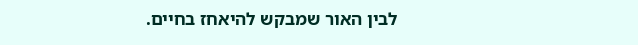לבין האור שמבקש להיאחז בחיים.